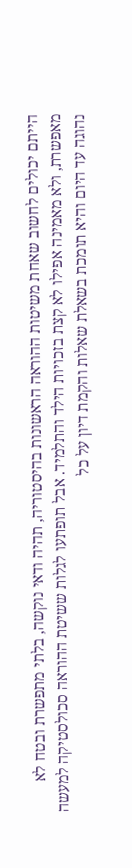הייתם יכולים לחשוב שאחת משיטות ההוראה הראשונות בהיסטוריה, תהיה ודאי נוקשה, בלתי מתפשרת ובטח לא מאפשרת, ולא מאמינה אפילו לא קצת בזכויות הילד והתלמיד. אבל תופתעו לגלות ששיטת ההוראה סכולסטיקה למעשה נהוגה עד היום והיא תומכת בשאלת שאלות והקמת דיון על כל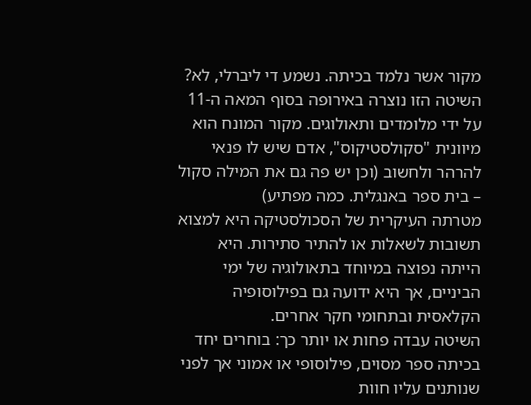מקור אשר נלמד בכיתה. נשמע די ליברלי, לא?
השיטה הזו נוצרה באירופה בסוף המאה ה-11 על ידי מלומדים ותאולוגים. מקור המונח הוא מיוונית "סקולסטיקוס", אדם שיש לו פנאי להרהר ולחשוב (וכן יש פה גם את המילה סקול – בית ספר באנגלית. כמה מפתיע)
מטרתה העיקרית של הסכולסטיקה היא למצוא תשובות לשאלות או להתיר סתירות. היא הייתה נפוצה במיוחד בתאולוגיה של ימי הביניים, אך היא ידועה גם בפילוסופיה הקלאסית ובתחומי חקר אחרים.
השיטה עבדה פחות או יותר כך: בוחרים יחד בכיתה ספר מסוים, פילוסופי או אמוני אך לפני שנותנים עליו חוות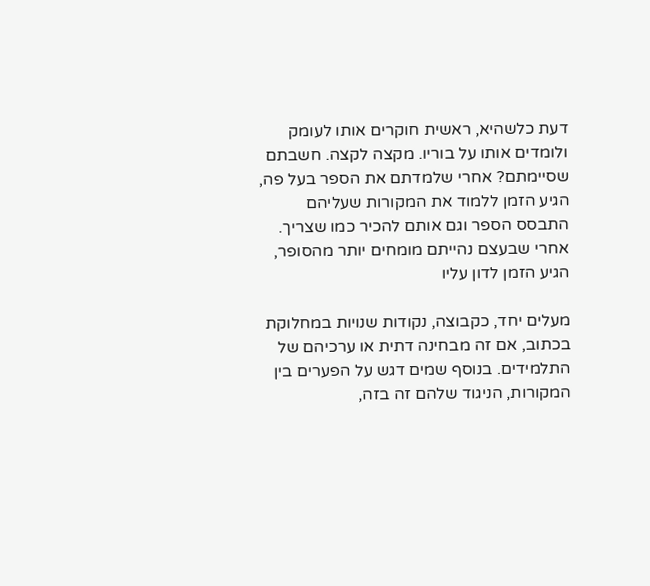דעת כלשהיא, ראשית חוקרים אותו לעומק ולומדים אותו על בוריו. מקצה לקצה. חשבתם שסיימתם? אחרי שלמדתם את הספר בעל פה, הגיע הזמן ללמוד את המקורות שעליהם התבסס הספר וגם אותם להכיר כמו שצריך. אחרי שבעצם נהייתם מומחים יותר מהסופר, הגיע הזמן לדון עליו

מעלים יחד, כקבוצה, נקודות שנויות במחלוקת בכתוב, אם זה מבחינה דתית או ערכיהם של התלמידים. בנוסף שמים דגש על הפערים בין המקורות, הניגוד שלהם זה בזה,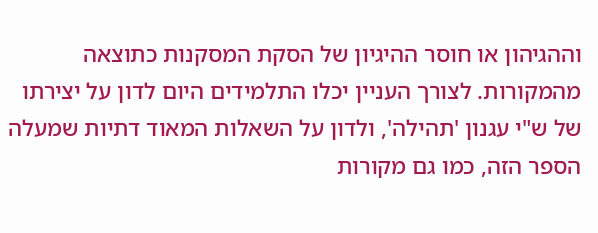וההגיהון או חוסר ההיגיון של הסקת המסקנות כתוצאה מהמקורות. לצורך העניין יכלו התלמידים היום לדון על יצירתו של ש"י עגנון 'תהילה', ולדון על השאלות המאוד דתיות שמעלה הספר הזה, כמו גם מקורות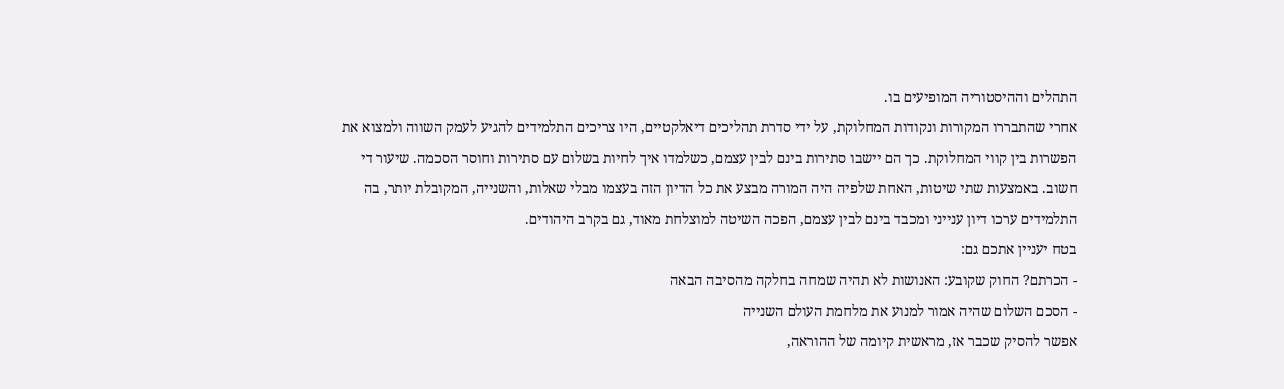התהלים וההיסטוריה המופיעים בו.
אחרי שהתבררו המקורות ונקודות המחלוקת, על ידי סדרת תהליכים דיאלקטיים, היו צריכים התלמידים להגיע לעמק השווה ולמצוא את הפשרות בין קווי המחלוקת. כך הם יישבו סתירות בינם לבין עצמם, כשלמדו איך לחיות בשלום עם סתירות וחוסר הסכמה. שיעור די חשוב. באמצעות שתי שיטות, האחת שלפיה היה המורה מבצע את כל הדיון הזה בעצמו מבלי שאלות, והשנייה, המקובלת יותר, בה התלמידים ערכו דיון ענייני ומכבד בינם לבין עצמם, הפכה השיטה למוצלחת מאוד, גם בקרב היהודים.
בטח יעניין אתכם גם:
- הכרתם? החוק שקובע: האנושות לא תהיה שמחה בחלקה מהסיבה הבאה
- הסכם השלום שהיה אמור למנוע את מלחמת העולם השנייה
אפשר להסיק שכבר אז, מראשית קיומה של ההוראה,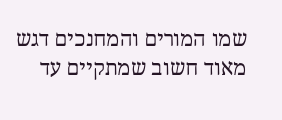שמו המורים והמחנכים דגש מאוד חשוב שמתקיים עד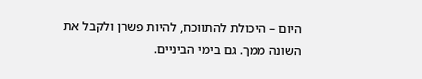היום – היכולת להתווכח, להיות פשרן ולקבל את השונה ממך. גם בימי הביניים.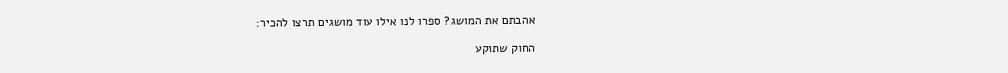אהבתם את המושג? ספרו לנו אילו עוד מושגים תרצו להכיר:

החוק שתוקע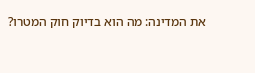את המדינה: מה הוא בדיוק חוק המטרו?